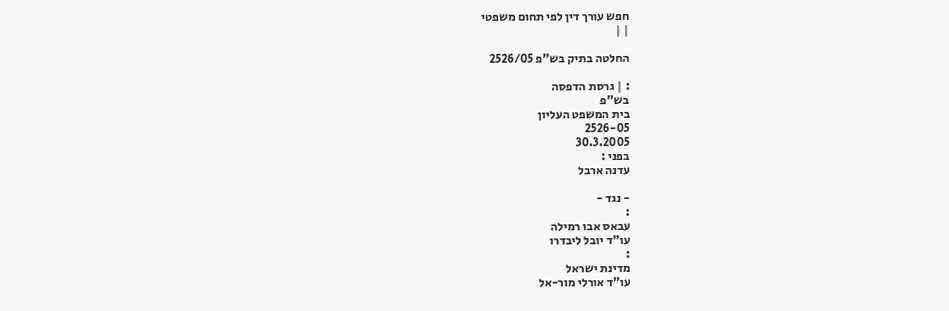חפש עורך דין לפי תחום משפטי
| |

החלטה בתיק בש"פ 2526/05

: | גרסת הדפסה
בש"פ
בית המשפט העליון
2526-05
30.3.2005
בפני :
עדנה ארבל

- נגד -
:
עבאס אבו רמילה
עו"ד יובל ליבדרו
:
מדינת ישראל
עו"ד אורלי מור-אל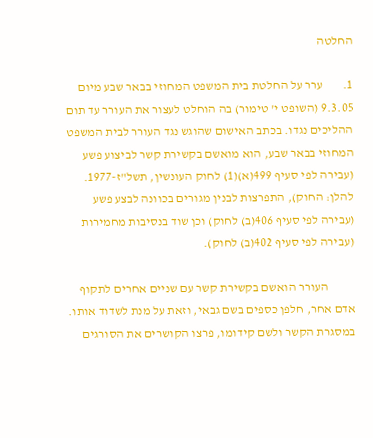החלטה

1.        ערר על החלטת בית המשפט המחוזי בבאר שבע מיום 9.3.05 (השופט י' טימור) בה הוחלט לעצור את העורר עד תום ההליכים נגדו. בכתב האישום שהוגש נגד העורר לבית המשפט המחוזי בבאר שבע, הוא מואשם בקשירת קשר לביצוע פשע (עבירה לפי סעיף 499(א)(1) לחוק העונשין, תשל"ז-1977. להלן: החוק), התפרצות לבנין מגורים בכוונה לבצע פשע (עבירה לפי סעיף 406(ב) לחוק) וכן שוד בנסיבות מחמירות (עבירה לפי סעיף 402(ב) לחוק).

           העורר הואשם בקשירת קשר עם שניים אחרים לתקוף אדם אחר, חלפן כספים בשם גבאי, וזאת על מנת לשדוד אותו. במסגרת הקשר ולשם קידומו, פרצו הקושרים את הסורגים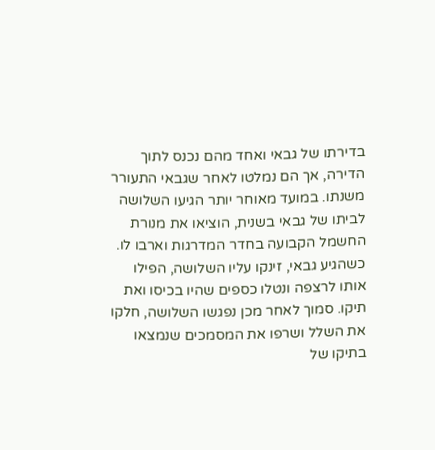בדירתו של גבאי ואחד מהם נכנס לתוך הדירה, אך הם נמלטו לאחר שגבאי התעורר משנתו. במועד מאוחר יותר הגיעו השלושה לביתו של גבאי בשנית, הוציאו את מנורת החשמל הקבועה בחדר המדרגות וארבו לו. כשהגיע גבאי, זינקו עליו השלושה, הפילו אותו לרצפה ונטלו כספים שהיו בכיסו ואת תיקו. סמוך לאחר מכן נפגשו השלושה, חלקו את השלל ושרפו את המסמכים שנמצאו בתיקו של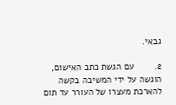גבאי.

2.        עם הגשת כתב האישום, הוגשה על ידי המשיבה בקשה להארכת מעצרו של העורר עד תום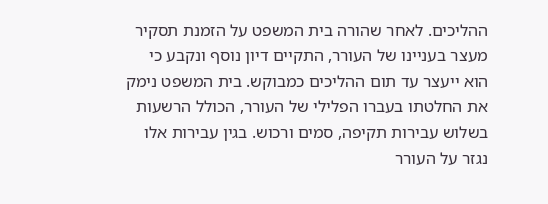ההליכים. לאחר שהורה בית המשפט על הזמנת תסקיר מעצר בעניינו של העורר, התקיים דיון נוסף ונקבע כי הוא ייעצר עד תום ההליכים כמבוקש. בית המשפט נימק את החלטתו בעברו הפלילי של העורר, הכולל הרשעות בשלוש עבירות תקיפה, סמים ורכוש. בגין עבירות אלו נגזר על העורר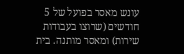עונש מאסר בפועל של 5 חודשים (שרוצו בעבודות שירות) ומאסר מותנה. בית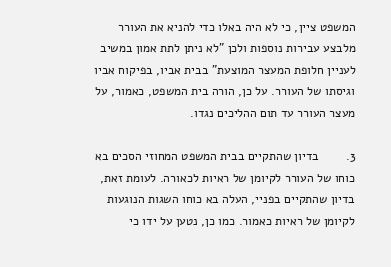המשפט ציין, כי לא היה באלו כדי להניא את העורר מלבצע עבירות נוספות ולכן "לא ניתן לתת אמון במשיב לעניין חלופת המעצר המוצעת" בבית אביו, בפיקוח אביו וגיסתו של העורר. על כן, הורה בית המשפט, כאמור, על מעצר העורר עד תום ההליכים נגדו.

3.        בדיון שהתקיים בבית המשפט המחוזי הסכים בא כוחו של העורר לקיומן של ראיות לכאורה. לעומת זאת, בדיון שהתקיים בפניי, העלה בא כוחו השגות הנוגעות לקיומן של ראיות כאמור. כמו כן, נטען על ידו כי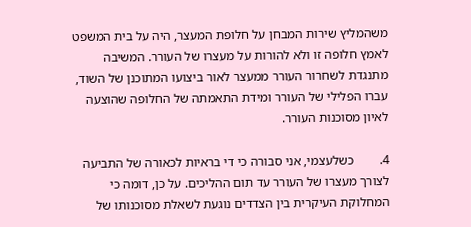משהמליץ שירות המבחן על חלופת המעצר, היה על בית המשפט לאמץ חלופה זו ולא להורות על מעצרו של העורר. המשיבה מתנגדת לשחרור העורר ממעצר לאור ביצועו המתוכנן של השוד, עברו הפלילי של העורר ומידת התאמתה של החלופה שהוצעה לאיון מסוכנות העורר.

4.        כשלעצמי, אני סבורה כי די בראיות לכאורה של התביעה לצורך מעצרו של העורר עד תום ההליכים. על כן, דומה כי המחלוקת העיקרית בין הצדדים נוגעת לשאלת מסוכנותו של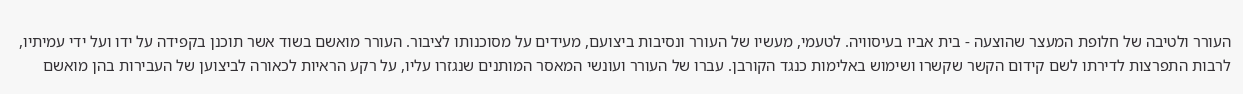העורר ולטיבה של חלופת המעצר שהוצעה - בית אביו בעיסוויה. לטעמי, מעשיו של העורר ונסיבות ביצועם, מעידים על מסוכנותו לציבור. העורר מואשם בשוד אשר תוכנן בקפידה על ידו ועל ידי עמיתיו, לרבות התפרצות לדירתו לשם קידום הקשר שקשרו ושימוש באלימות כנגד הקורבן. עברו של העורר ועונשי המאסר המותנים שנגזרו עליו, על רקע הראיות לכאורה לביצוען של העבירות בהן מואשם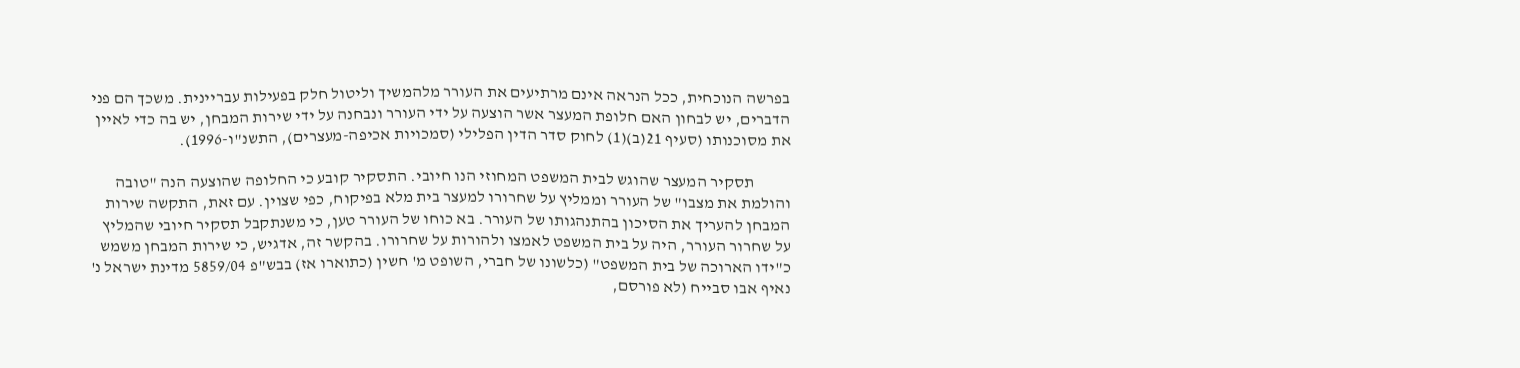בפרשה הנוכחית, ככל הנראה אינם מרתיעים את העורר מלהמשיך וליטול חלק בפעילות עבריינית. משכך הם פני הדברים, יש לבחון האם חלופת המעצר אשר הוצעה על ידי העורר ונבחנה על ידי שירות המבחן, יש בה כדי לאיין את מסוכנותו (סעיף 21(ב)(1) לחוק סדר הדין הפלילי (סמכויות אכיפה-מעצרים), התשנ"ו-1996).

           תסקיר המעצר שהוגש לבית המשפט המחוזי הנו חיובי. התסקיר קובע כי החלופה שהוצעה הנה "טובה והולמת את מצבו" של העורר וממליץ על שחרורו למעצר בית מלא בפיקוח, כפי שצוין. עם זאת, התקשה שירות המבחן להעריך את הסיכון בהתנהגותו של העורר. בא כוחו של העורר טען, כי משנתקבל תסקיר חיובי שהמליץ על שחרור העורר, היה על בית המשפט לאמצו ולהורות על שחרורו. בהקשר זה, אדגיש, כי שירות המבחן משמש כ"ידו הארוכה של בית המשפט" (כלשונו של חברי, השופט מ' חשין (כתוארו אז) בבש"פ 5859/04 מדינת ישראל נ' נאיף אבו סבייח (לא פורסם,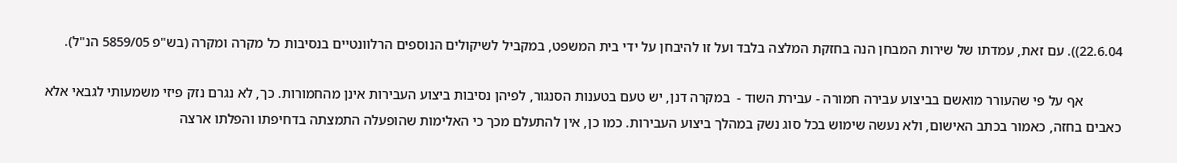22.6.04)). עם זאת, עמדתו של שירות המבחן הנה בחזקת המלצה בלבד ועל זו להיבחן על ידי בית המשפט, במקביל לשיקולים הנוספים הרלוונטיים בנסיבות כל מקרה ומקרה (בש"פ 5859/05 הנ"ל).

           אף על פי שהעורר מואשם בביצוע עבירה חמורה - עבירת השוד -  במקרה דנן, יש טעם בטענות הסנגור, לפיהן נסיבות ביצוע העבירות אינן מהחמורות. כך, לא נגרם נזק פיזי משמעותי לגבאי אלא כאבים בחזה, כאמור בכתב האישום, ולא נעשה שימוש בכל סוג נשק במהלך ביצוע העבירות. כמו כן, אין להתעלם מכך כי האלימות שהופעלה התמצתה בדחיפתו והפלתו ארצה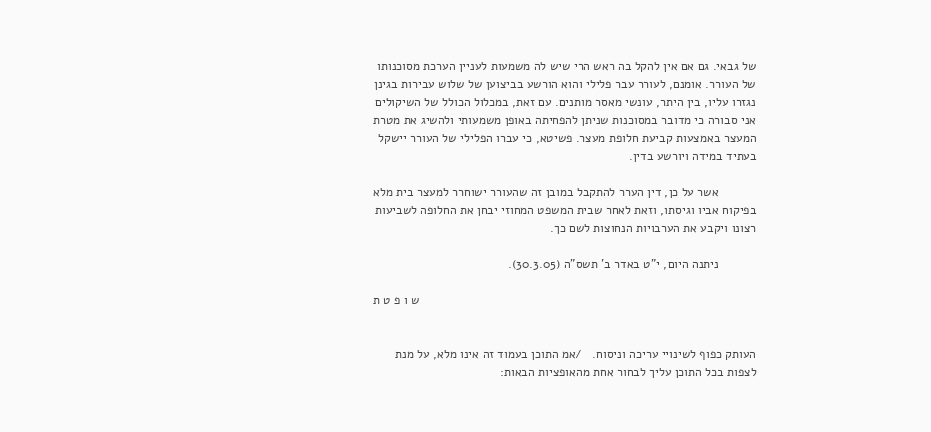של גבאי. גם אם אין להקל בה ראש הרי שיש לה משמעות לעניין הערכת מסוכנותו של העורר. אומנם, לעורר עבר פלילי והוא הורשע בביצוען של שלוש עבירות בגינן נגזרו עליו, בין היתר, עונשי מאסר מותנים. עם זאת, במכלול הכולל של השיקולים אני סבורה כי מדובר במסוכנות שניתן להפחיתה באופן משמעותי ולהשיג את מטרת המעצר באמצעות קביעת חלופת מעצר. פשיטא, כי עברו הפלילי של העורר יישקל בעתיד במידה ויורשע בדין.

           אשר על כן, דין הערר להתקבל במובן זה שהעורר ישוחרר למעצר בית מלא בפיקוח אביו וגיסתו, וזאת לאחר שבית המשפט המחוזי יבחן את החלופה לשביעות רצונו ויקבע את הערבויות הנחוצות לשם כך.

           ניתנה היום, י"ט באדר ב' תשס"ה (30.3.05).

                                                                                                   ש ו פ ט ת


העותק כפוף לשינויי עריכה וניסוח.   /אמ התוכן בעמוד זה אינו מלא, על מנת לצפות בכל התוכן עליך לבחור אחת מהאופציות הבאות: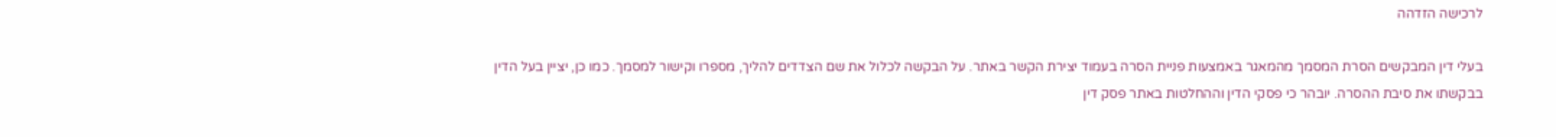לרכישה הזדהה

בעלי דין המבקשים הסרת המסמך מהמאגר באמצעות פניית הסרה בעמוד יצירת הקשר באתר. על הבקשה לכלול את שם הצדדים להליך, מספרו וקישור למסמך. כמו כן, יציין בעל הדין בבקשתו את סיבת ההסרה. יובהר כי פסקי הדין וההחלטות באתר פסק דין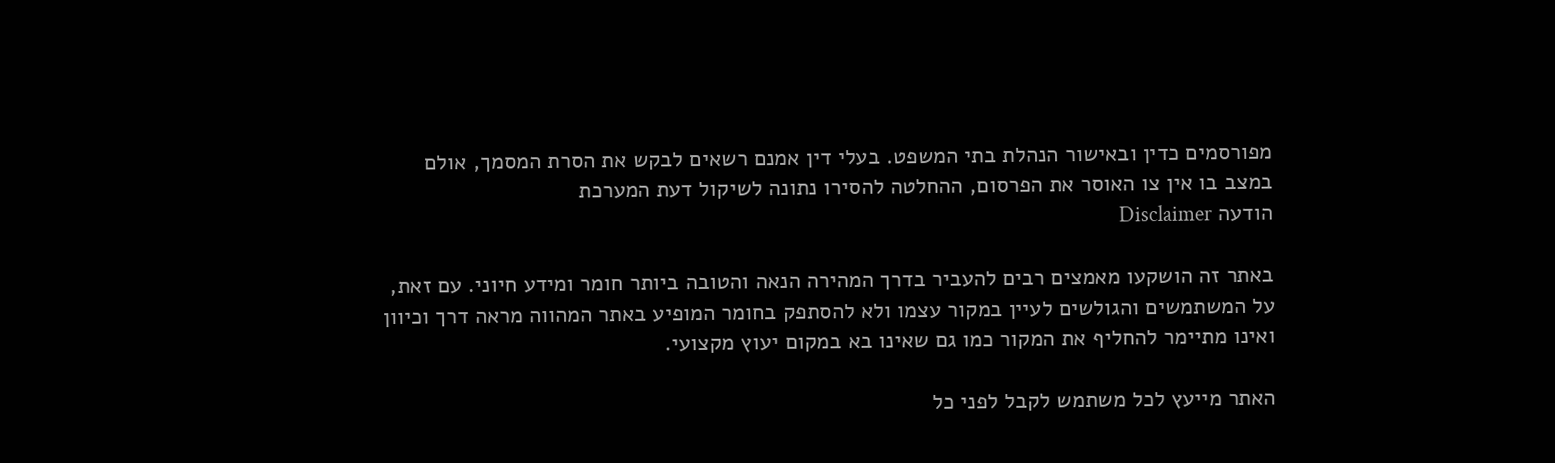מפורסמים כדין ובאישור הנהלת בתי המשפט. בעלי דין אמנם רשאים לבקש את הסרת המסמך, אולם במצב בו אין צו האוסר את הפרסום, ההחלטה להסירו נתונה לשיקול דעת המערכת
הודעה Disclaimer

באתר זה הושקעו מאמצים רבים להעביר בדרך המהירה הנאה והטובה ביותר חומר ומידע חיוני. עם זאת, על המשתמשים והגולשים לעיין במקור עצמו ולא להסתפק בחומר המופיע באתר המהווה מראה דרך וכיוון ואינו מתיימר להחליף את המקור כמו גם שאינו בא במקום יעוץ מקצועי.

האתר מייעץ לכל משתמש לקבל לפני כל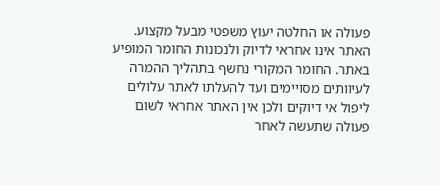פעולה או החלטה יעוץ משפטי מבעל מקצוע. האתר אינו אחראי לדיוק ולנכונות החומר המופיע באתר. החומר המקורי נחשף בתהליך ההמרה לעיוותים מסויימים ועד להעלתו לאתר עלולים ליפול אי דיוקים ולכן אין האתר אחראי לשום פעולה שתעשה לאחר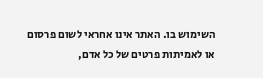השימוש בו. האתר אינו אחראי לשום פרסום או לאמיתות פרטים של כל אדם,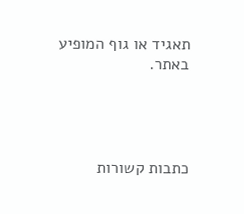תאגיד או גוף המופיע באתר.




כתבות קשורות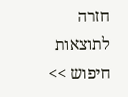חזרה לתוצאות חיפוש >>